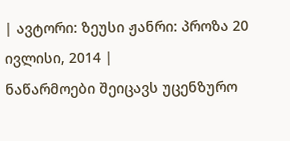| ავტორი: ზეუსი ჟანრი: პროზა 20 ივლისი, 2014 |
ნაწარმოები შეიცავს უცენზურო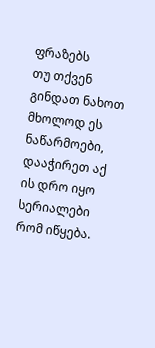ფრაზებს
თუ თქვენ გინდათ ნახოთ მხოლოდ ეს ნაწარმოები, დააჭირეთ აქ
ის დრო იყო სერიალები რომ იწყება.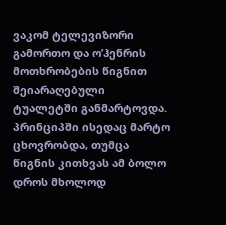ვაკომ ტელევიზორი გამორთო და ო’ჰენრის მოთხრობების წიგნით შეიარაღებული ტუალეტში განმარტოვდა. პრინციპში ისედაც მარტო ცხოვრობდა, თუმცა წიგნის კითხვას ამ ბოლო დროს მხოლოდ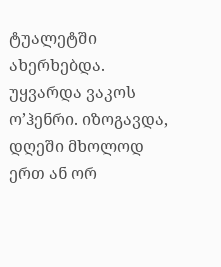ტუალეტში ახერხებდა. უყვარდა ვაკოს ო’ჰენრი. იზოგავდა, დღეში მხოლოდ ერთ ან ორ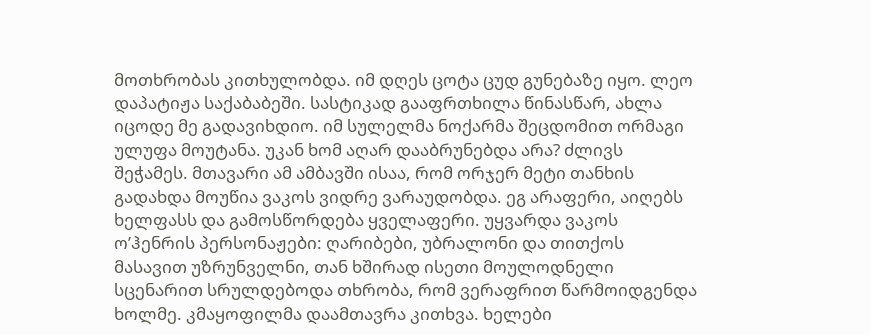მოთხრობას კითხულობდა. იმ დღეს ცოტა ცუდ გუნებაზე იყო. ლეო დაპატიჟა საქაბაბეში. სასტიკად გააფრთხილა წინასწარ, ახლა იცოდე მე გადავიხდიო. იმ სულელმა ნოქარმა შეცდომით ორმაგი ულუფა მოუტანა. უკან ხომ აღარ დააბრუნებდა არა? ძლივს შეჭამეს. მთავარი ამ ამბავში ისაა, რომ ორჯერ მეტი თანხის გადახდა მოუწია ვაკოს ვიდრე ვარაუდობდა. ეგ არაფერი, აიღებს ხელფასს და გამოსწორდება ყველაფერი. უყვარდა ვაკოს ო’ჰენრის პერსონაჟები: ღარიბები, უბრალონი და თითქოს მასავით უზრუნველნი, თან ხშირად ისეთი მოულოდნელი სცენარით სრულდებოდა თხრობა, რომ ვერაფრით წარმოიდგენდა ხოლმე. კმაყოფილმა დაამთავრა კითხვა. ხელები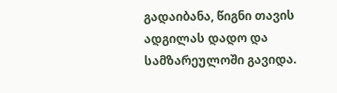გადაიბანა, წიგნი თავის ადგილას დადო და სამზარეულოში გავიდა.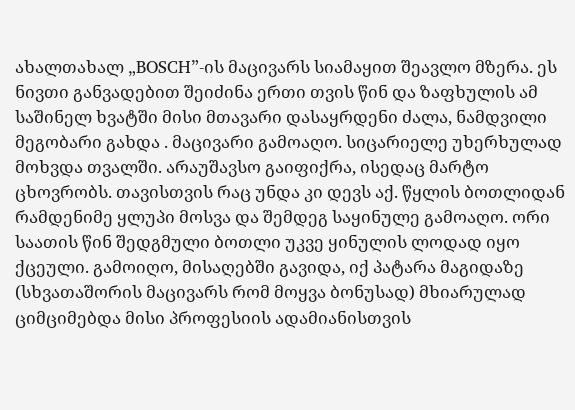ახალთახალ „BOSCH”-ის მაცივარს სიამაყით შეავლო მზერა. ეს ნივთი განვადებით შეიძინა ერთი თვის წინ და ზაფხულის ამ საშინელ ხვატში მისი მთავარი დასაყრდენი ძალა, ნამდვილი მეგობარი გახდა . მაცივარი გამოაღო. სიცარიელე უხერხულად მოხვდა თვალში. არაუშავსო გაიფიქრა, ისედაც მარტო ცხოვრობს. თავისთვის რაც უნდა კი დევს აქ. წყლის ბოთლიდან რამდენიმე ყლუპი მოსვა და შემდეგ საყინულე გამოაღო. ორი საათის წინ შედგმული ბოთლი უკვე ყინულის ლოდად იყო ქცეული. გამოიღო, მისაღებში გავიდა, იქ პატარა მაგიდაზე (სხვათაშორის მაცივარს რომ მოყვა ბონუსად) მხიარულად ციმციმებდა მისი პროფესიის ადამიანისთვის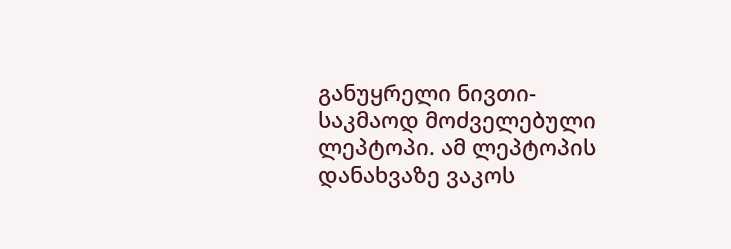განუყრელი ნივთი-საკმაოდ მოძველებული ლეპტოპი. ამ ლეპტოპის დანახვაზე ვაკოს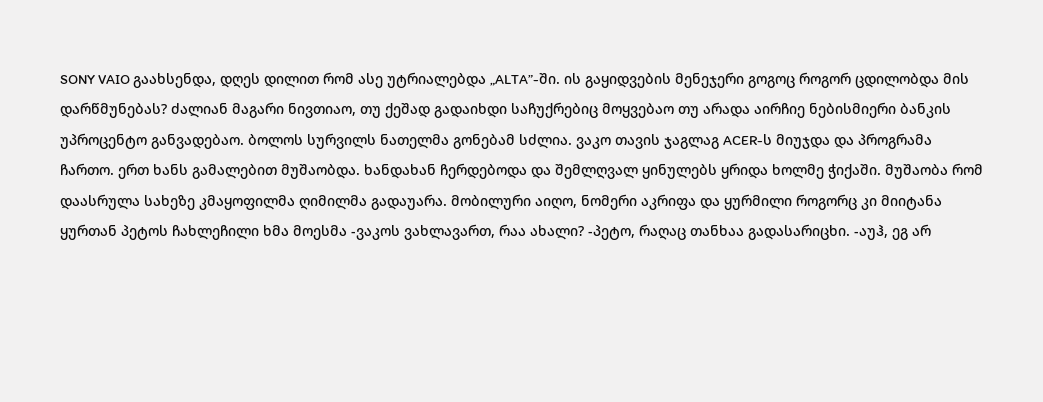SONY VAIO გაახსენდა, დღეს დილით რომ ასე უტრიალებდა „ALTA”-ში. ის გაყიდვების მენეჯერი გოგოც როგორ ცდილობდა მის დარწმუნებას? ძალიან მაგარი ნივთიაო, თუ ქეშად გადაიხდი საჩუქრებიც მოყვებაო თუ არადა აირჩიე ნებისმიერი ბანკის უპროცენტო განვადებაო. ბოლოს სურვილს ნათელმა გონებამ სძლია. ვაკო თავის ჯაგლაგ ACER-ს მიუჯდა და პროგრამა ჩართო. ერთ ხანს გამალებით მუშაობდა. ხანდახან ჩერდებოდა და შემლღვალ ყინულებს ყრიდა ხოლმე ჭიქაში. მუშაობა რომ დაასრულა სახეზე კმაყოფილმა ღიმილმა გადაუარა. მობილური აიღო, ნომერი აკრიფა და ყურმილი როგორც კი მიიტანა ყურთან პეტოს ჩახლეჩილი ხმა მოესმა -ვაკოს ვახლავართ, რაა ახალი? -პეტო, რაღაც თანხაა გადასარიცხი. -აუჰ, ეგ არ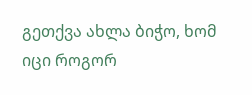გეთქვა ახლა ბიჭო, ხომ იცი როგორ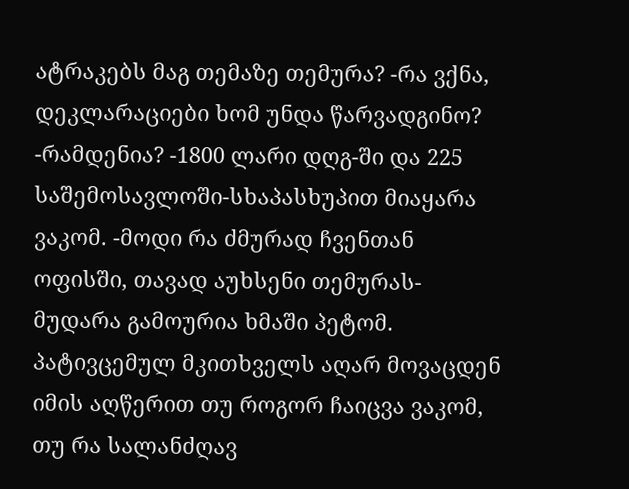ატრაკებს მაგ თემაზე თემურა? -რა ვქნა, დეკლარაციები ხომ უნდა წარვადგინო? -რამდენია? -1800 ლარი დღგ-ში და 225 საშემოსავლოში-სხაპასხუპით მიაყარა ვაკომ. -მოდი რა ძმურად ჩვენთან ოფისში, თავად აუხსენი თემურას-მუდარა გამოურია ხმაში პეტომ.
პატივცემულ მკითხველს აღარ მოვაცდენ იმის აღწერით თუ როგორ ჩაიცვა ვაკომ, თუ რა სალანძღავ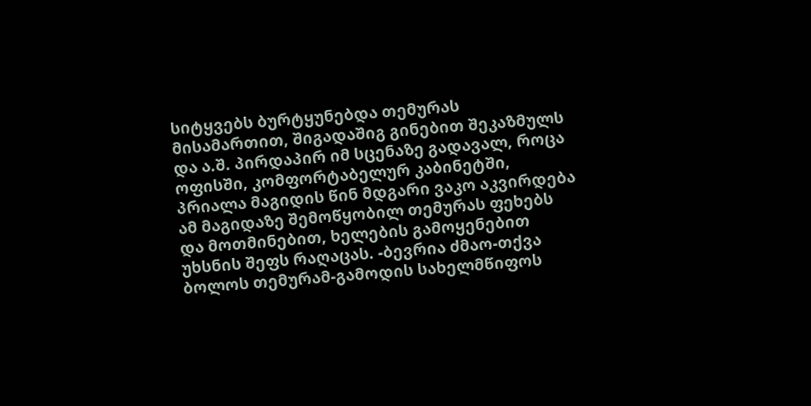სიტყვებს ბურტყუნებდა თემურას მისამართით, შიგადაშიგ გინებით შეკაზმულს და ა.შ. პირდაპირ იმ სცენაზე გადავალ, როცა ოფისში, კომფორტაბელურ კაბინეტში, პრიალა მაგიდის წინ მდგარი ვაკო აკვირდება ამ მაგიდაზე შემოწყობილ თემურას ფეხებს და მოთმინებით, ხელების გამოყენებით უხსნის შეფს რაღაცას. -ბევრია ძმაო-თქვა ბოლოს თემურამ-გამოდის სახელმწიფოს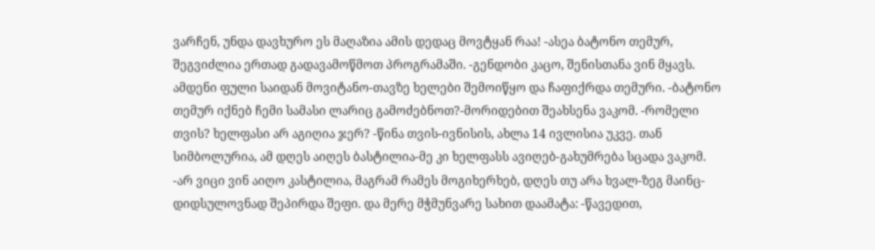ვარჩენ, უნდა დავხურო ეს მაღაზია ამის დედაც მოვტყან რაა! -ასეა ბატონო თემურ, შეგვიძლია ერთად გადავამოწმოთ პროგრამაში. -გენდობი კაცო, შენისთანა ვინ მყავს. ამდენი ფული საიდან მოვიტანო-თავზე ხელები შემოიწყო და ჩაფიქრდა თემური. -ბატონო თემურ იქნებ ჩემი სამასი ლარიც გამოძებნოთ?-მორიდებით შეახსენა ვაკომ. -რომელი თვის? ხელფასი არ აგიღია ჯერ? -წინა თვის-ივნისის, ახლა 14 ივლისია უკვე. თან სიმბოლურია, ამ დღეს აიღეს ბასტილია-მე კი ხელფასს ავიღებ-გახუმრება სცადა ვაკომ. -არ ვიცი ვინ აიღო კასტილია, მაგრამ რამეს მოგიხერხებ, დღეს თუ არა ხვალ-ზეგ მაინც-დიდსულოვნად შეპირდა შეფი. და მერე მჭმუნვარე სახით დაამატა: -წავედით,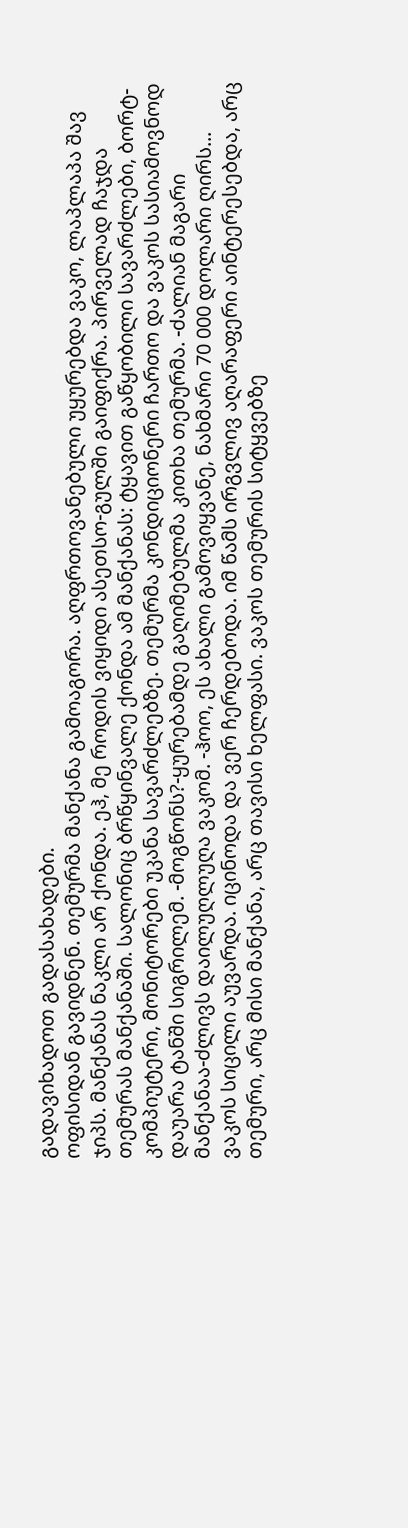გადავიხადოთ გადასახადები.
ოფისიდან გავიდნენ. თემურმა მანქანა გამოაგორა. აღფრთოვანებული უყურებდა ვაკო, ლაპლაპა შავ ჯიპს. მანქანას ნაკლი არ ქონდა. ეჰ, მე როდის ვიყიდი ასეთსო-გულში გაიფიქრა. პირველად ჩაჯდა თემურას მანქანაში. სალონიც ბრწყინვალე ქონდა ამ მანქანას: ტყავით გაწყობილი სავარძლები, ბორტ-კომპიუტერი, მონიტორები უკანა სავარძლებზე. თემურმა კონდიციონერი ჩართო და ვაკოს სასიამოვნოდ დაუარა ტანში სიგრილემ. -მოგწონს?-ყურებამდე გაღიმებულმა კითხა თემურმა. -ძალიან მაგარი მანქანაა-ძლივს დაილუღლუღა ვაკომ. -ჰოო, ეს ახალი გამოვიყვანე, ნახმარი 70 000 დოლარი ღირს... ვაკოს სიცილი აუვარდა. იცინოდა და ვერ ჩერდებოდა. იმ წამს ირგვლივ აღარაფერი აინტერესებდა, არც თემური, არც მისი მანქანა, არც თავისი ხელფასი. ვაკოს თემურის სიტყვებზე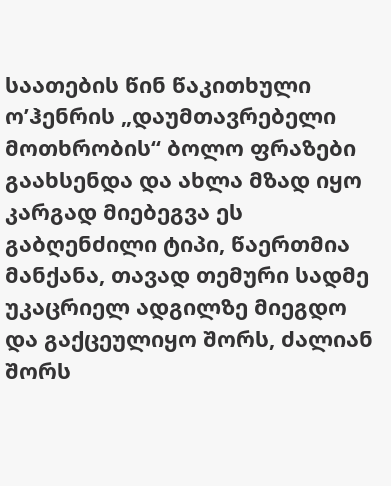საათების წინ წაკითხული ო’ჰენრის „დაუმთავრებელი მოთხრობის“ ბოლო ფრაზები გაახსენდა და ახლა მზად იყო კარგად მიებეგვა ეს გაბღენძილი ტიპი, წაერთმია მანქანა, თავად თემური სადმე უკაცრიელ ადგილზე მიეგდო და გაქცეულიყო შორს, ძალიან შორს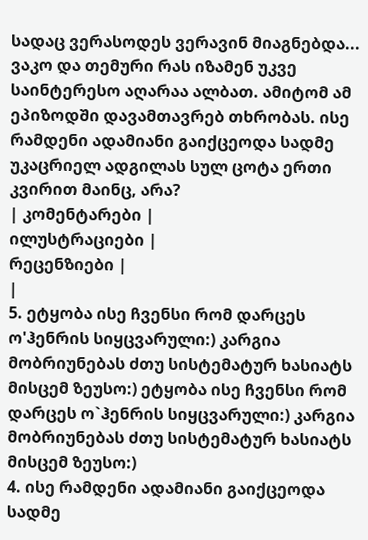სადაც ვერასოდეს ვერავინ მიაგნებდა...
ვაკო და თემური რას იზამენ უკვე საინტერესო აღარაა ალბათ. ამიტომ ამ ეპიზოდში დავამთავრებ თხრობას. ისე რამდენი ადამიანი გაიქცეოდა სადმე უკაცრიელ ადგილას სულ ცოტა ერთი კვირით მაინც, არა?
| კომენტარები |
ილუსტრაციები |
რეცენზიები |
|
5. ეტყობა ისე ჩვენსი რომ დარცეს ო'ჰენრის სიყცვარული:) კარგია მობრიუნებას ძთუ სისტემატურ ხასიატს მისცემ ზეუსო:) ეტყობა ისე ჩვენსი რომ დარცეს ო`ჰენრის სიყცვარული:) კარგია მობრიუნებას ძთუ სისტემატურ ხასიატს მისცემ ზეუსო:)
4. ისე რამდენი ადამიანი გაიქცეოდა სადმე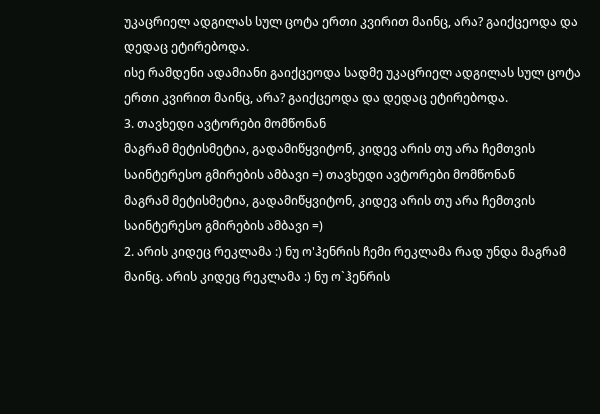უკაცრიელ ადგილას სულ ცოტა ერთი კვირით მაინც, არა? გაიქცეოდა და დედაც ეტირებოდა.
ისე რამდენი ადამიანი გაიქცეოდა სადმე უკაცრიელ ადგილას სულ ცოტა ერთი კვირით მაინც, არა? გაიქცეოდა და დედაც ეტირებოდა.
3. თავხედი ავტორები მომწონან
მაგრამ მეტისმეტია, გადამიწყვიტონ, კიდევ არის თუ არა ჩემთვის საინტერესო გმირების ამბავი =) თავხედი ავტორები მომწონან
მაგრამ მეტისმეტია, გადამიწყვიტონ, კიდევ არის თუ არა ჩემთვის საინტერესო გმირების ამბავი =)
2. არის კიდეც რეკლამა :) ნუ ო'ჰენრის ჩემი რეკლამა რად უნდა მაგრამ მაინც. არის კიდეც რეკლამა :) ნუ ო`ჰენრის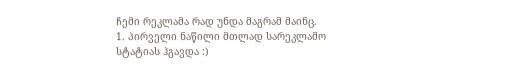ჩემი რეკლამა რად უნდა მაგრამ მაინც.
1. პირველი ნაწილი მთლად სარეკლამო სტატიას ჰგავდა :)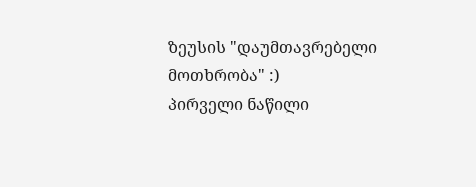ზეუსის "დაუმთავრებელი მოთხრობა" :)
პირველი ნაწილი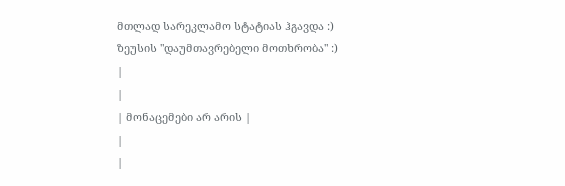მთლად სარეკლამო სტატიას ჰგავდა :)
ზეუსის "დაუმთავრებელი მოთხრობა" :)
|
|
| მონაცემები არ არის |
|
|